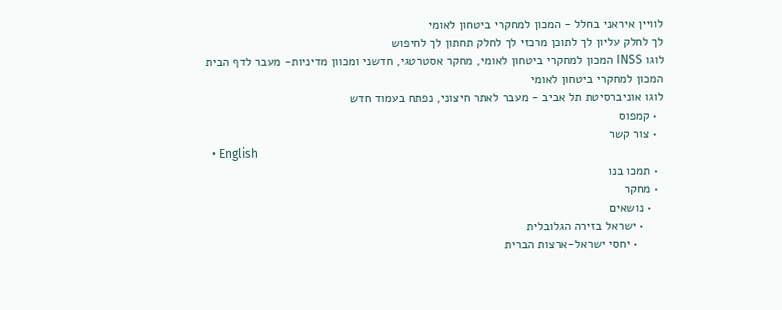לוויין איראני בחלל - המכון למחקרי ביטחון לאומי
לך לחלק עליון לך לתוכן מרכזי לך לחלק תחתון לך לחיפוש
לוגו INSS המכון למחקרי ביטחון לאומי, מחקר אסטרטגי, חדשני ומכוון מדיניות- מעבר לדף הבית
המכון למחקרי ביטחון לאומי
לוגו אוניברסיטת תל אביב - מעבר לאתר חיצוני, נפתח בעמוד חדש
  • קמפוס
  • צור קשר
  • English
  • תמכו בנו
  • מחקר
    • נושאים
      • ישראל בזירה הגלובלית
        • יחסי ישראל-ארצות הברית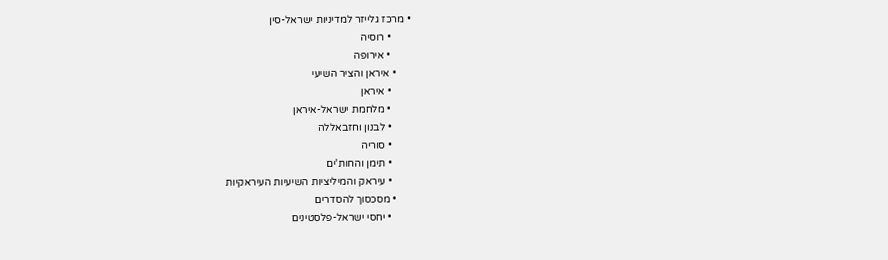• מרכז גלייזר למדיניות ישראל-סין
        • רוסיה
        • אירופה
      • איראן והציר השיעי
        • איראן
        • מלחמת ישראל-איראן
        • לבנון וחזבאללה
        • סוריה
        • תימן והחות'ים
        • עיראק והמיליציות השיעיות העיראקיות
      • מסכסוך להסדרים
        • יחסי ישראל-פלסטינים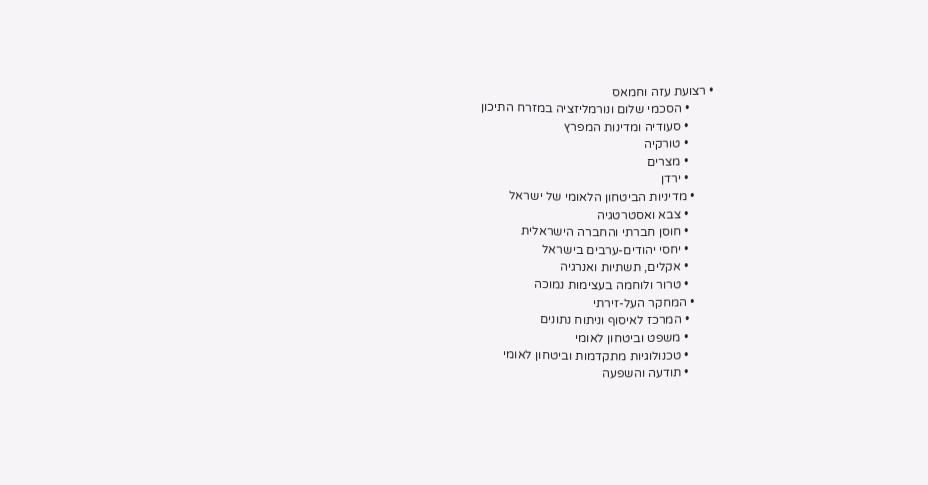• רצועת עזה וחמאס
        • הסכמי שלום ונורמליזציה במזרח התיכון
        • סעודיה ומדינות המפרץ
        • טורקיה
        • מצרים
        • ירדן
      • מדיניות הביטחון הלאומי של ישראל
        • צבא ואסטרטגיה
        • חוסן חברתי והחברה הישראלית
        • יחסי יהודים-ערבים בישראל
        • אקלים, תשתיות ואנרגיה
        • טרור ולוחמה בעצימות נמוכה
      • המחקר העל-זירתי
        • המרכז לאיסוף וניתוח נתונים
        • משפט וביטחון לאומי
        • טכנולוגיות מתקדמות וביטחון לאומי
        • תודעה והשפעה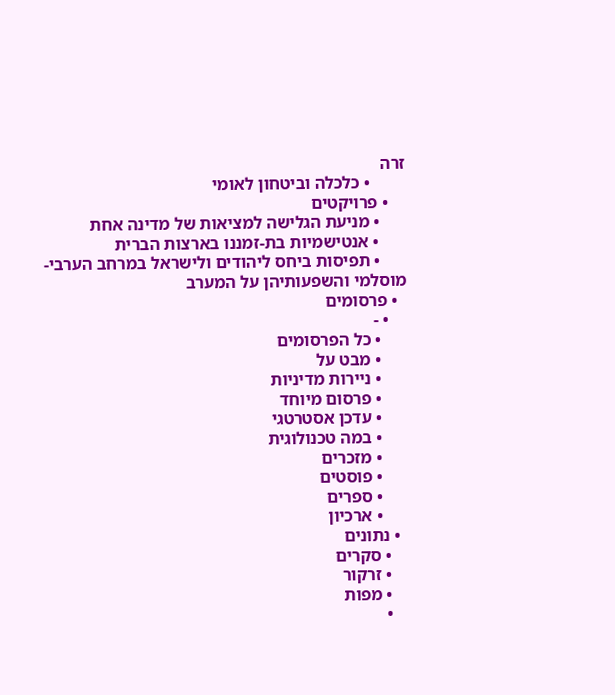זרה
        • כלכלה וביטחון לאומי
    • פרויקטים
      • מניעת הגלישה למציאות של מדינה אחת
      • אנטישמיות בת-זמננו בארצות הברית
      • תפיסות ביחס ליהודים ולישראל במרחב הערבי-מוסלמי והשפעותיהן על המערב
  • פרסומים
    • -
      • כל הפרסומים
      • מבט על
      • ניירות מדיניות
      • פרסום מיוחד
      • עדכן אסטרטגי
      • במה טכנולוגית
      • מזכרים
      • פוסטים
      • ספרים
      • ארכיון
  • נתונים
    • סקרים
    • זרקור
    • מפות
    •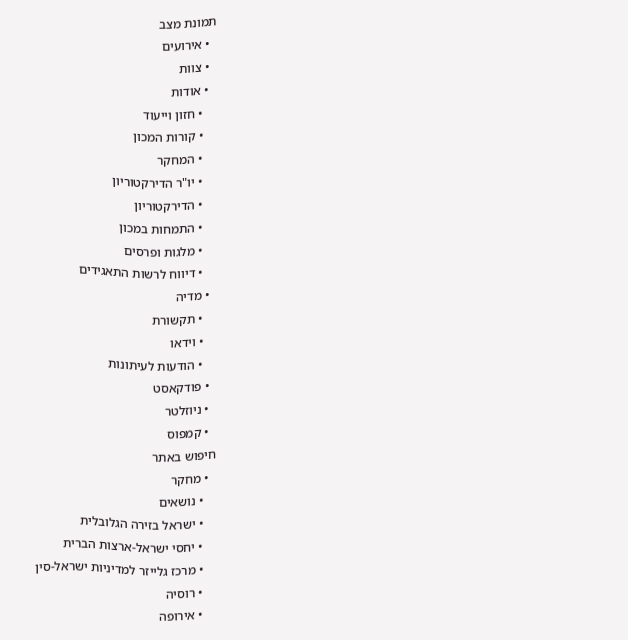תמונת מצב
  • אירועים
  • צוות
  • אודות
    • חזון וייעוד
    • קורות המכון
    • המחקר
    • יו"ר הדירקטוריון
    • הדירקטוריון
    • התמחות במכון
    • מלגות ופרסים
    • דיווח לרשות התאגידים
  • מדיה
    • תקשורת
    • וידאו
    • הודעות לעיתונות
  • פודקאסט
  • ניוזלטר
  • קמפוס
חיפוש באתר
  • מחקר
    • נושאים
    • ישראל בזירה הגלובלית
    • יחסי ישראל-ארצות הברית
    • מרכז גלייזר למדיניות ישראל-סין
    • רוסיה
    • אירופה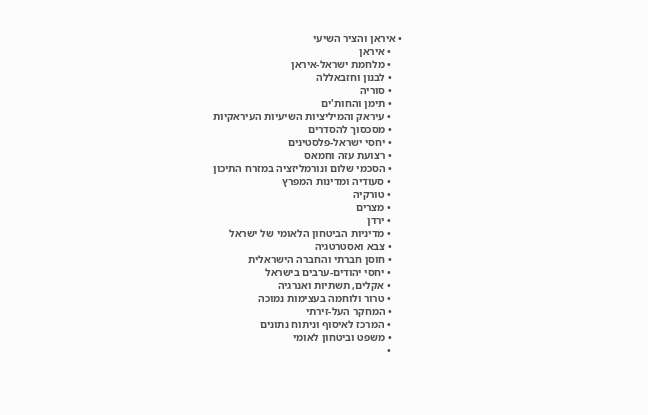• איראן והציר השיעי
    • איראן
    • מלחמת ישראל-איראן
    • לבנון וחזבאללה
    • סוריה
    • תימן והחות'ים
    • עיראק והמיליציות השיעיות העיראקיות
    • מסכסוך להסדרים
    • יחסי ישראל-פלסטינים
    • רצועת עזה וחמאס
    • הסכמי שלום ונורמליזציה במזרח התיכון
    • סעודיה ומדינות המפרץ
    • טורקיה
    • מצרים
    • ירדן
    • מדיניות הביטחון הלאומי של ישראל
    • צבא ואסטרטגיה
    • חוסן חברתי והחברה הישראלית
    • יחסי יהודים-ערבים בישראל
    • אקלים, תשתיות ואנרגיה
    • טרור ולוחמה בעצימות נמוכה
    • המחקר העל-זירתי
    • המרכז לאיסוף וניתוח נתונים
    • משפט וביטחון לאומי
    •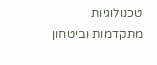טכנולוגיות מתקדמות וביטחון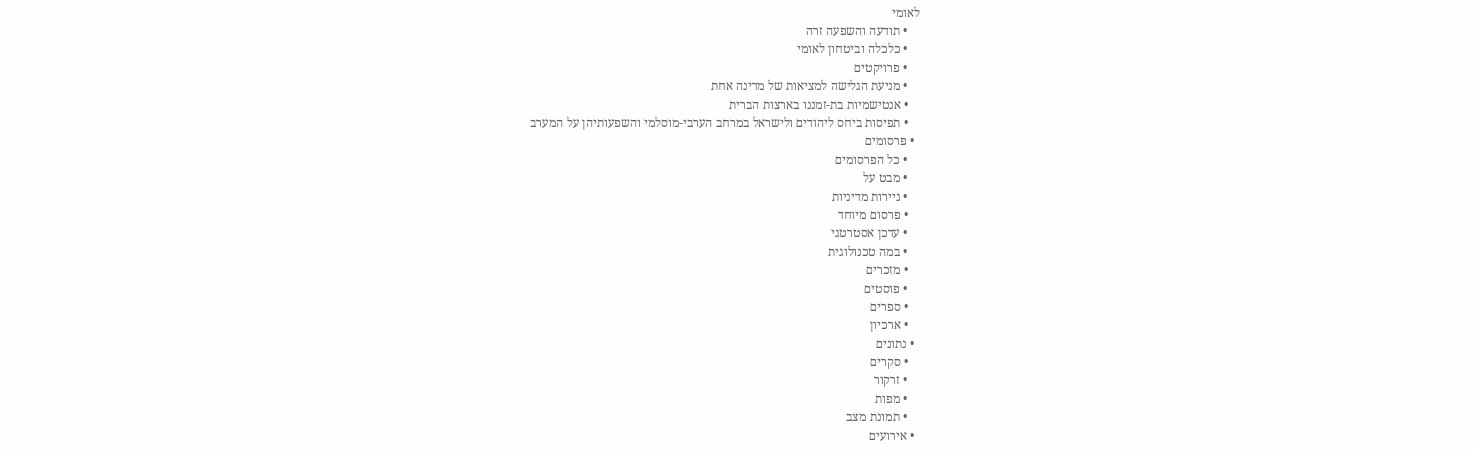לאומי
    • תודעה והשפעה זרה
    • כלכלה וביטחון לאומי
    • פרויקטים
    • מניעת הגלישה למציאות של מדינה אחת
    • אנטישמיות בת-זמננו בארצות הברית
    • תפיסות ביחס ליהודים ולישראל במרחב הערבי-מוסלמי והשפעותיהן על המערב
  • פרסומים
    • כל הפרסומים
    • מבט על
    • ניירות מדיניות
    • פרסום מיוחד
    • עדכן אסטרטגי
    • במה טכנולוגית
    • מזכרים
    • פוסטים
    • ספרים
    • ארכיון
  • נתונים
    • סקרים
    • זרקור
    • מפות
    • תמונת מצב
  • אירועים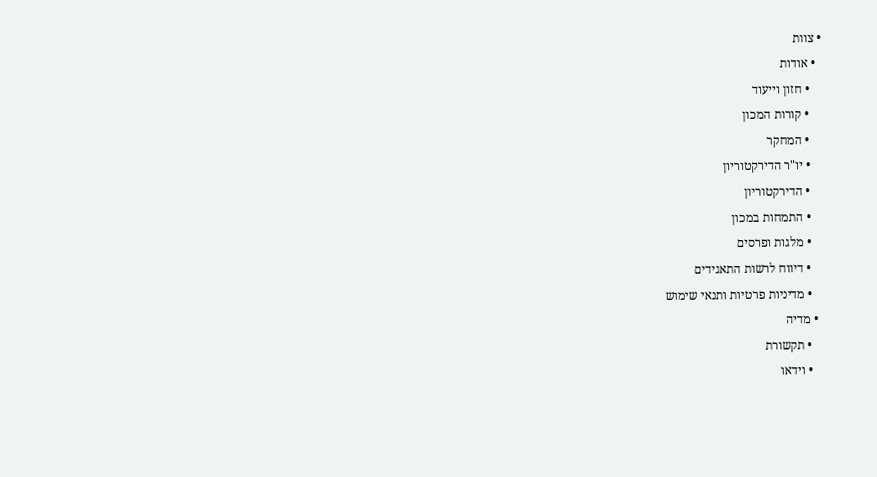• צוות
  • אודות
    • חזון וייעוד
    • קורות המכון
    • המחקר
    • יו"ר הדירקטוריון
    • הדירקטוריון
    • התמחות במכון
    • מלגות ופרסים
    • דיווח לרשות התאגידים
    • מדיניות פרטיות ותנאי שימוש
  • מדיה
    • תקשורת
    • וידאו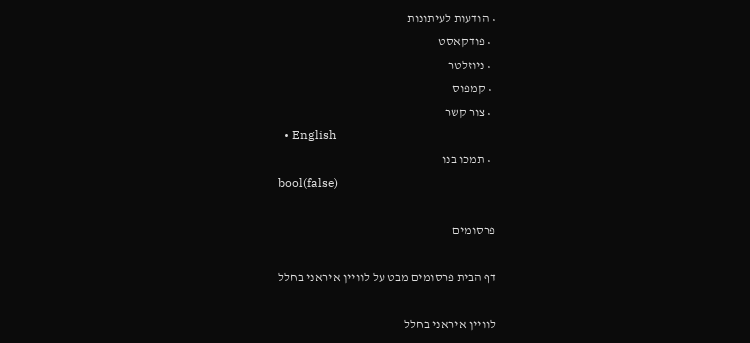• הודעות לעיתונות
  • פודקאסט
  • ניוזלטר
  • קמפוס
  • צור קשר
  • English
  • תמכו בנו
bool(false)

פרסומים

דף הבית פרסומים מבט על לוויין איראני בחלל

לוויין איראני בחלל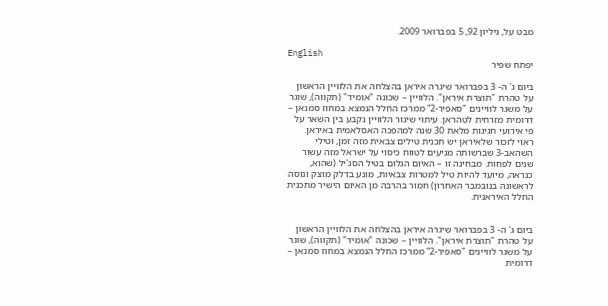מבט על, גיליון 92, 5 בפברואר 2009.

English
יפתח שפיר

ביום ג' ה- 3 בפברואר שיגרה איראן בהצלחה את הלוויין הראשון על טהרת "תוצרת איראן". הלוויין – שכונה "אומיד" (תקווה), שוגר על משגר לוויינים "סאפיר-2” ממרכז החלל הנמצא במחוז סמנאן – דרומית מזרחית לטהראן. עיתוי שיגור הלוויין נקבע בין השאר על פי אירועי חגיגות מלאת 30 שנה למהפכה האסלאמית באיראן. ראוי לזכור שלאיראן יש תכנית טילים צבאית מזה זמן, וטילי השהאב-3 שברשותה מגיעים לטווח כיסוי על ישראל מזה עשור שנים לפחות. מבחינה זו – האיום הגלום בטיל הסג'יל (שהוא, כנראה, מיועד להיות טיל למטרות צבאיות, מונע בדלק מוצק ונוסה לראשונה בנובמבר האחרון) חמור בהרבה מן האיום הישיר מתכנית החלל האיראנית.


ביום ג' ה- 3 בפברואר שיגרה איראן בהצלחה את הלוויין הראשון על טהרת "תוצרת איראן". הלוויין – שכונה "אומיד" (תקווה), שוגר על משגר לוויינים "סאפיר-2” ממרכז החלל הנמצא במחוז סמנאן – דרומית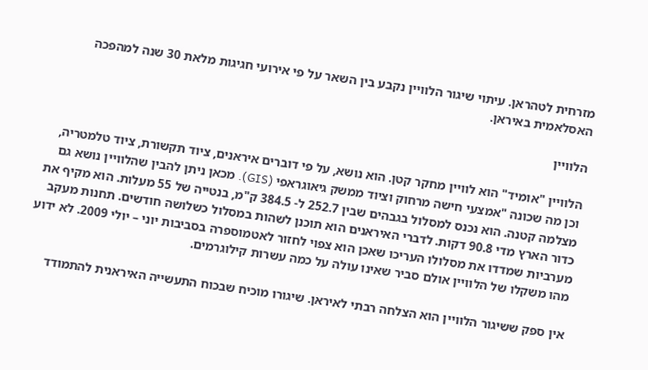מזרחית לטהראן. עיתוי שיגור הלוויין נקבע בין השאר על פי אירועי חגיגות מלאת 30 שנה למהפכה האסלאמית באיראן.

הלוויין

הלוויין "אומיד" הוא לוויין מחקר קטן. הוא נושא, על פי דוברים איראנים, ציוד תקשורת, ציוד טלמטריה, וכן מה שכונה "אמצעי חישה מרחוק וציוד ממשק גיאוגראפי (GIS). מכאן ניתן להבין שהלוויין נושא גם מצלמה קטנה. הוא נכנס למסלול בגבהים שבין 252.7 ל- 384.5 ק"מ, בנטייה של 55 מעלות. הוא מקיף את כדור הארץ מדי 90.8 דקות. לדברי האיראנים הוא תוכנן לשהות במסלול כשלושה חודשים. תחנות מעקב מערביות שמדדו את מסלולו העריכו שאכן הוא צפוי לחזור לאטמוספרה בסביבות יוני – יולי 2009. לא ידוע מהו משקלו של הלוויין אולם סביר שאינו עולה על כמה עשרות קילוגרמים.

אין ספק ששיגור הלוויין הוא הצלחה רבתי לאיראן. שיגורו מוכיח שבכוח התעשייה האיראנית להתמודד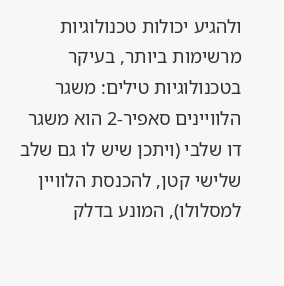ולהגיע יכולות טכנולוגיות מרשימות ביותר, בעיקר בטכנולוגיות טילים: משגר הלוויינים סאפיר-2 הוא משגר דו שלבי (ויתכן שיש לו גם שלב שלישי קטן, להכנסת הלוויין למסלולו), המונע בדלק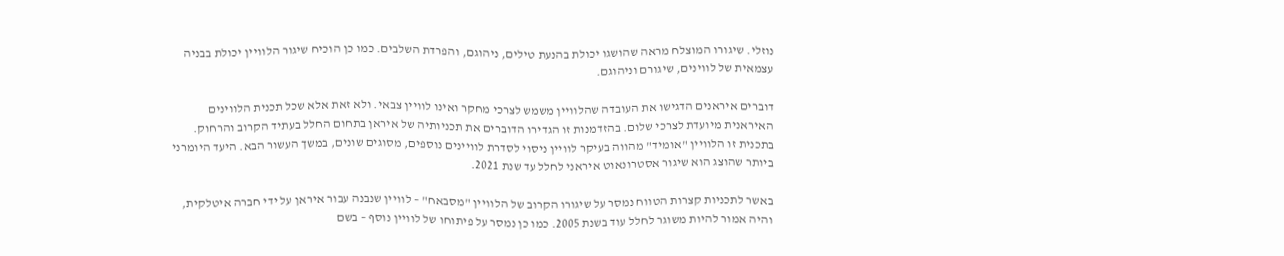נוזלי. שיגורו המוצלח מראה שהושגו יכולת בהנעת טילים, ניהוגם, והפרדת השלבים. כמו כן הוכיח שיגור הלוויין יכולת בבניה עצמאית של לווינים, שיגורם וניהוגם.

דוברים איראנים הדגישו את העובדה שהלוויין משמש לצרכי מחקר ואינו לוויין צבאי. ולא זאת אלא שכל תכנית הלווינים האיראנית מיועדת לצרכי שלום. בהזדמנות זו הגדירו הדוברים את תכניותיה של איראן בתחום החלל בעתיד הקרוב והרחוק. בתכנית זו הלוויין "אומיד" מהווה בעיקר לוויין ניסוי לסדרת לוויינים נוספים, מסוגים שונים, במשך העשור הבא. היעד היומרני ביותר שהוצג הוא שיגור אסטרונאוט איראני לחלל עד שנת 2021.

באשר לתכניות קצרות הטווח נמסר על שיגורו הקרוב של הלוויין "מסבאח" – לוויין שנבנה עבור איראן על ידי חברה איטלקית, והיה אמור להיות משוגר לחלל עוד בשנת 2005. כמו כן נמסר על פיתוחו של לוויין נוסף – בשם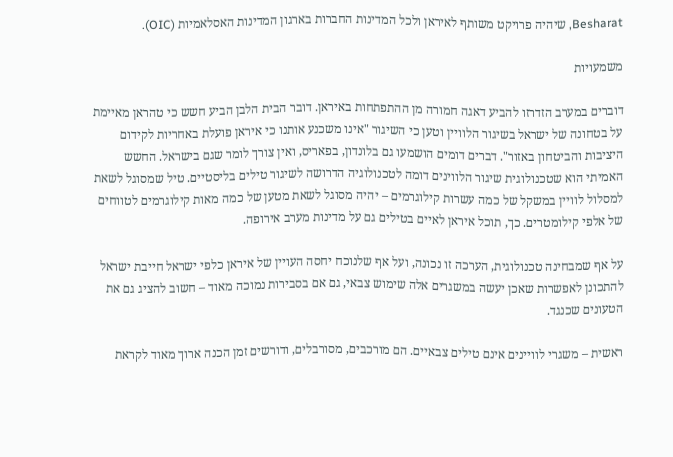Besharat, שיהיה פרויקט משותף לאיראן ולכל המדינות החברות בארגון המדינות האסלאמיות (OIC).

משמעויות

דוברים במערב הזדרזו להביע דאגה חמורה מן ההתפתחות באיראן. דובר הבית הלבן הביע חשש כי טהראן מאיימת על בטחונה של ישראל בשיגור הלוויין וטען כי השיגור "אינו משכנע אותנו כי איראן פועלת באחריות לקידום היציבות והביטחון באזור". דברים דומים הושמעו גם בלונדון, בפאריס, ואין צורך לומר שגם בישראל. החשש האמיתי הוא שטכנולוגית שיגור הלווינים דומה לטכנולוגיה הדרושה לשיגור טילים בליסטיים. טיל שמסוגל לשאת למסלול לוויין במשקל של כמה עשרות קילוגרמים – יהיה מסוגל לשאת מטען של כמה מאות קילוגרמים לטווחים של אלפי קילומטרים. כך, תוכל איראן לאיים בטילים גם על מדינות מערב אירופה.

על אף שמבחינה טכנולוגית, הערכה זו נכונה, ועל אף שלנוכח יחסה העויין של איראן כלפי ישראל חייבת ישראל להתכונן לאפשרות שאכן יעשה במשגרים אלה שימוש צבאי, גם אם בסבירות נמוכה מאוד – חשוב להציג גם את הטעונים שכנגד.

ראשית – משגרי לוויינים אינם טילים צבאיים. הם מורכבים, מסורבלים, ודורשים זמן הכנה ארוך מאוד לקראת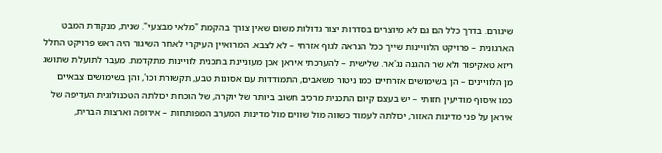שיגורם. בדרך כלל הם גם לא מיוצרים בסדרות יצור גדולות משום שאין צורך בהקמת "מלאי מבצעי". שנית, מנקודת המבט הארגונית – פרויקט הלוויינות שייך ככל הנראה לגוף אזרחי – לא לצבא. המרואיין העיקרי לאחר השיגור היה ראש פרויקט החלל ריזא טאקיפור ולא שר ההגנה נג'אר. שלישית – להערכתי איראן אכן מעוניינת בתכנית לוויינות מתקדמת. מעבר לתועלת שתושג מן הלוויינים – הן בשימושים אזרחיים כמו ניטור משאבים, התמודדות עם אסונות טבע, תקשורת וכו', והן בשימושים צבאיים כמו איסוף מודיעין חזותי – יש בעצם קיום התכנית מרכיב חשוב ביותר של יוקרה, של הוכחת יכולתה הטכנולוגית העדיפה של איראן על פני מדינות האזור, יכולתה לעמוד כשווה מול שווים מול מדינות המערב המפותחות – אירופה וארצות הברית,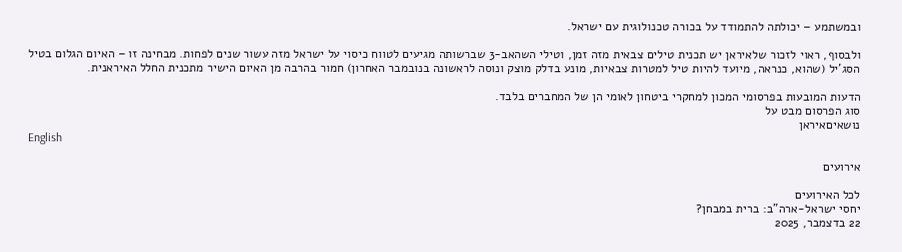ובמשתמע – יכולתה להתמודד על בכורה טכנולוגית עם ישראל.

ולבסוף, ראוי לזכור שלאיראן יש תכנית טילים צבאית מזה זמן, וטילי השהאב-3 שברשותה מגיעים לטווח כיסוי על ישראל מזה עשור שנים לפחות. מבחינה זו – האיום הגלום בטיל הסג'יל (שהוא, כנראה, מיועד להיות טיל למטרות צבאיות, מונע בדלק מוצק ונוסה לראשונה בנובמבר האחרון) חמור בהרבה מן האיום הישיר מתכנית החלל האיראנית.

הדעות המובעות בפרסומי המכון למחקרי ביטחון לאומי הן של המחברים בלבד.
סוג הפרסום מבט על
נושאיםאיראן
English

אירועים

לכל האירועים
יחסי ישראל-ארה"ב: ברית במבחן?
22 בדצמבר, 2025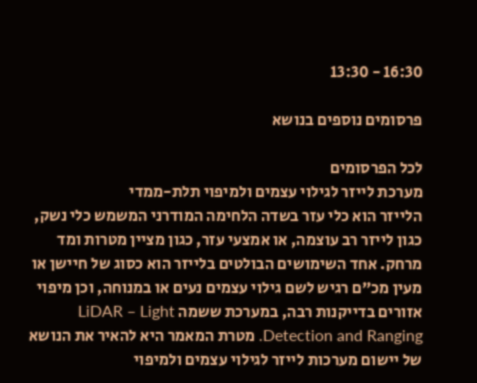16:30 - 13:30

פרסומים נוספים בנושא

לכל הפרסומים
מערכת לייזר לגילוי עצמים ולמיפוי תלת-ממדי
הלייזר הוא כלי עזר בשדה הלחימה המודרני המשמש כלי נשק, כגון לייזר רב עוצמה, או אמצעי עזר, כגון מציין מטרות ומד מרחק. אחד השימושים הבולטים בלייזר הוא כסוג של חיישן או מעין מכ"ם רגיש לשם גילוי עצמים נעים או במנוחה, וכן מיפוי אזורים בדייקנות רבה, במערכת ששמה LiDAR – Light Detection and Ranging. מטרת המאמר היא להאיר את הנושא של יישום מערכות לייזר לגילוי עצמים ולמיפוי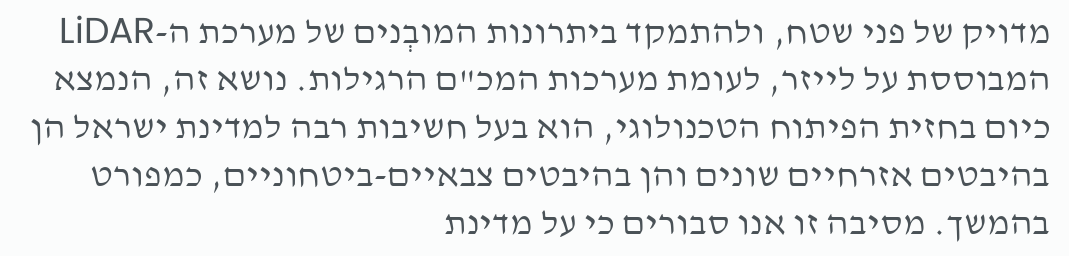מדויק של פני שטח, ולהתמקד ביתרונות המובְנים של מערכת ה-LiDAR המבוססת על לייזר, לעומת מערכות המכ"ם הרגילות. נושא זה, הנמצא כיום בחזית הפיתוח הטכנולוגי, הוא בעל חשיבות רבה למדינת ישראל הן בהיבטים אזרחיים שונים והן בהיבטים צבאיים-ביטחוניים, כמפורט בהמשך. מסיבה זו אנו סבורים כי על מדינת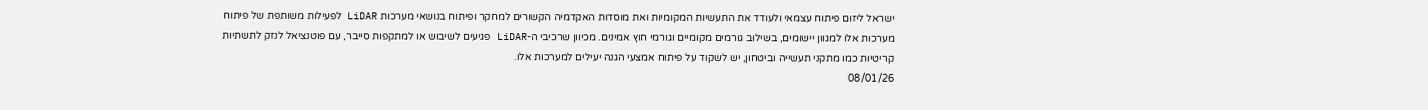ישראל ליזום פיתוח עצמאי ולעודד את התעשיות המקומיות ואת מוסדות האקדמיה הקשורים למחקר ופיתוח בנושאי מערכות LiDAR לפעילות משותפת של פיתוח מערכות אלו למגוון יישומים, בשילוב גורמים מקומיים וגורמי חוץ אמינים. מכיוון שרכיבי ה-LiDAR פגיעים לשיבוש או למתקפות סייבר, עם פוטנציאל לנזק לתשתיות קריטיות כמו מתקני תעשייה וביטחון, יש לשקוד על פיתוח אמצעי הגנה יעילים למערכות אלו.
08/01/26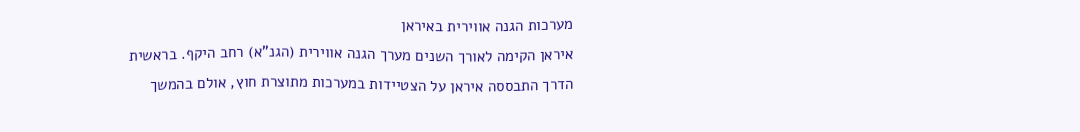מערכות הגנה אווירית באיראן
איראן הקימה לאורך השנים מערך הגנה אווירית (הגנ"א) רחב היקף. בראשית הדרך התבססה איראן על הצטיידות במערכות מתוצרת חוץ, אולם בהמשך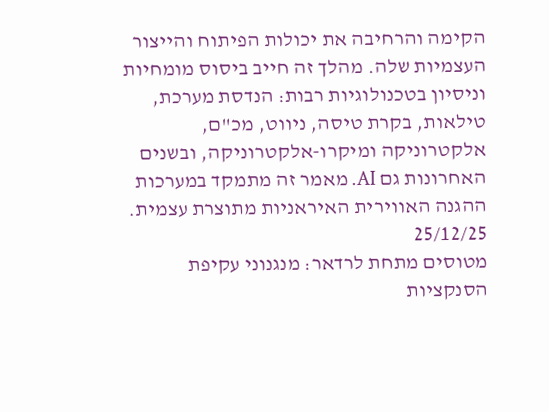הקימה והרחיבה את יכולות הפיתוח והייצור העצמיות שלה. מהלך זה חייב ביסוס מומחיות וניסיון בטכנולוגיות רבות: הנדסת מערכת, טילאות, בקרת טיסה, ניווט, מכ"ם, אלקטרוניקה ומיקרו-אלקטרוניקה, ובשנים האחרונות גם AI. מאמר זה מתמקד במערכות ההגנה האווירית האיראניות מתוצרת עצמית.
25/12/25
מטוסים מתחת לרדאר: מנגנוני עקיפת הסנקציות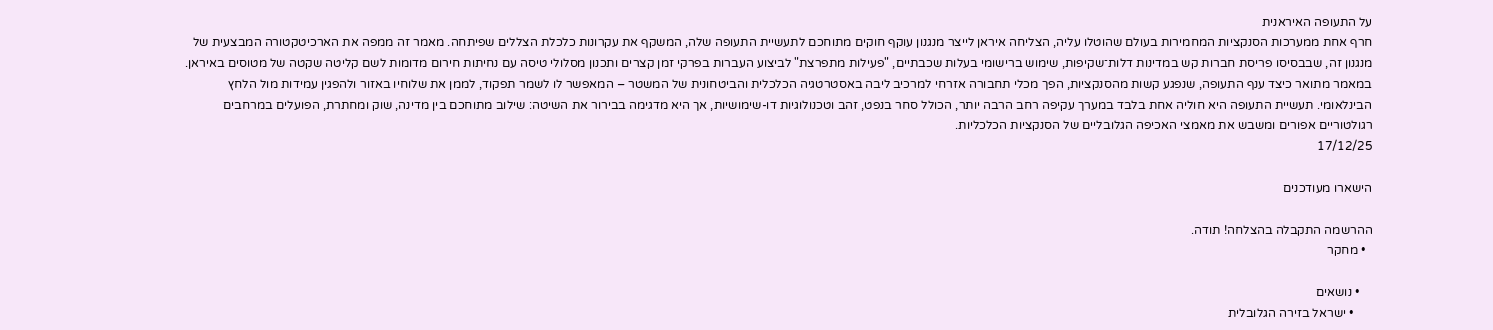על התעופה האיראנית
חרף אחת ממערכות הסנקציות המחמירות בעולם שהוטלו עליה, הצליחה איראן לייצר מנגנון עוקף חוקים מתוחכם לתעשיית התעופה שלה, המשקף את עקרונות כלכלת הצללים שפיתחה. מאמר זה ממפה את הארכיטקטורה המבצעית של מנגנון זה, שבבסיסו פריסת חברות קש במדינות דלות־שקיפות, שימוש ברישומי בעלות שכבתיים, "פעילות מתפרצת" לביצוע העברות בפרקי זמן קצרים ותכנון מסלולי טיסה עם נחיתות חירום מדומות לשם קליטה שקטה של מטוסים באיראן. במאמר מתואר כיצד ענף התעופה, שנפגע קשות מהסנקציות, הפך מכלי תחבורה אזרחי למרכיב ליבה באסטרטגיה הכלכלית והביטחונית של המשטר – המאפשר לו לשמר תפקוד, לממן את שלוחיו באזור ולהפגין עמידות מול הלחץ הבינלאומי. תעשיית התעופה היא חוליה אחת בלבד במערך עקיפה רחב הרבה יותר, הכולל סחר בנפט, זהב וטכנולוגיות דו-שימושיות, אך היא מדגימה בבירור את השיטה: שילוב מתוחכם בין מדינה, שוק ומחתרת, הפועלים במרחבים רגולטוריים אפורים ומשבש את מאמצי האכיפה הגלובליים של הסנקציות הכלכליות.
17/12/25

הישארו מעודכנים

ההרשמה התקבלה בהצלחה! תודה.
  • מחקר

    • נושאים
      • ישראל בזירה הגלובלית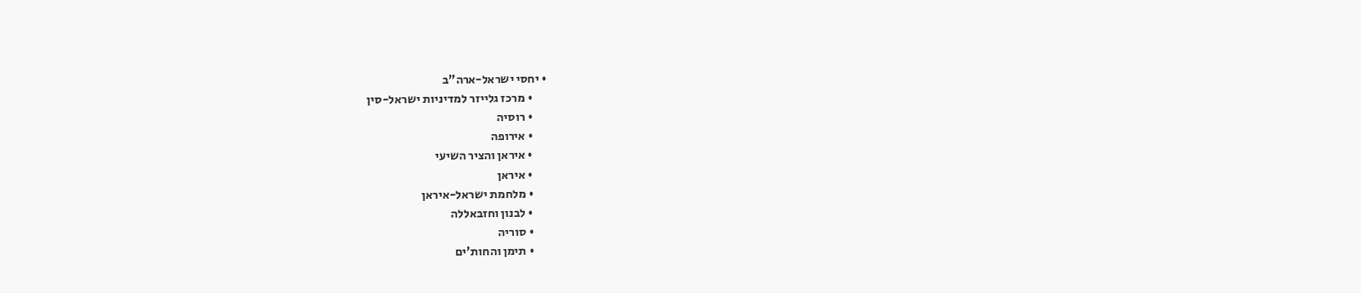• יחסי ישראל-ארה"ב
      • מרכז גלייזר למדיניות ישראל-סין
      • רוסיה
      • אירופה
      • איראן והציר השיעי
      • איראן
      • מלחמת ישראל-איראן
      • לבנון וחזבאללה
      • סוריה
      • תימן והחות'ים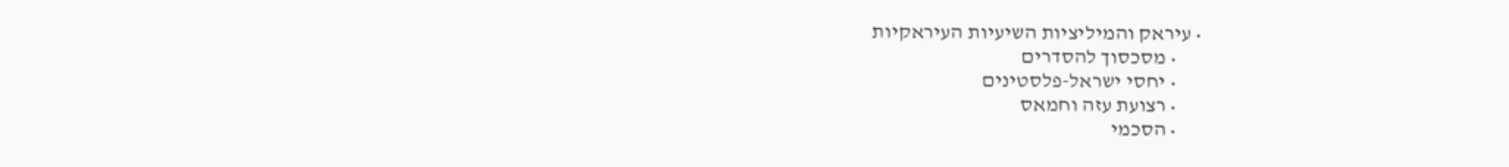• עיראק והמיליציות השיעיות העיראקיות
      • מסכסוך להסדרים
      • יחסי ישראל-פלסטינים
      • רצועת עזה וחמאס
      • הסכמי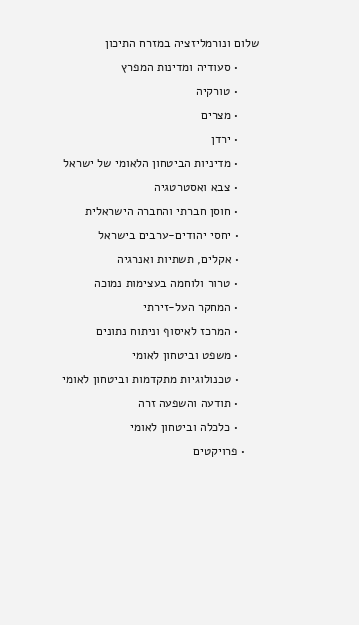שלום ונורמליזציה במזרח התיכון
      • סעודיה ומדינות המפרץ
      • טורקיה
      • מצרים
      • ירדן
      • מדיניות הביטחון הלאומי של ישראל
      • צבא ואסטרטגיה
      • חוסן חברתי והחברה הישראלית
      • יחסי יהודים-ערבים בישראל
      • אקלים, תשתיות ואנרגיה
      • טרור ולוחמה בעצימות נמוכה
      • המחקר העל-זירתי
      • המרכז לאיסוף וניתוח נתונים
      • משפט וביטחון לאומי
      • טכנולוגיות מתקדמות וביטחון לאומי
      • תודעה והשפעה זרה
      • כלכלה וביטחון לאומי
    • פרויקטים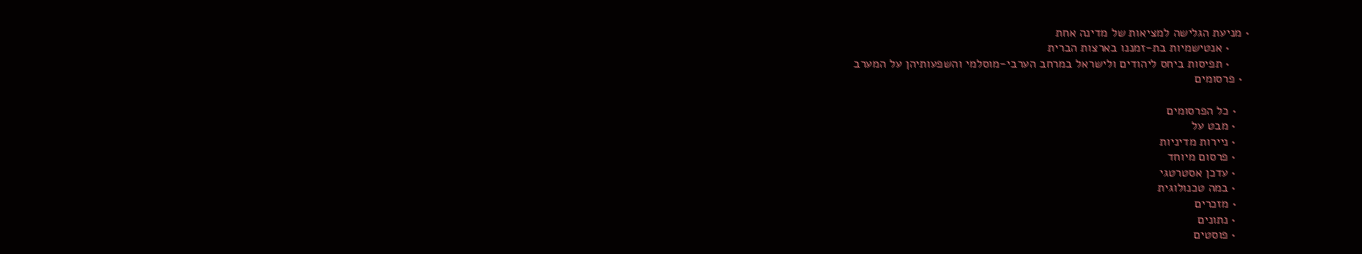• מניעת הגלישה למציאות של מדינה אחת
      • אנטישמיות בת-זמננו בארצות הברית
      • תפיסות ביחס ליהודים ולישראל במרחב הערבי-מוסלמי והשפעותיהן על המערב
  • פרסומים

    • כל הפרסומים
    • מבט על
    • ניירות מדיניות
    • פרסום מיוחד
    • עדכן אסטרטגי
    • במה טכנולוגית
    • מזכרים
    • נתונים
    • פוסטים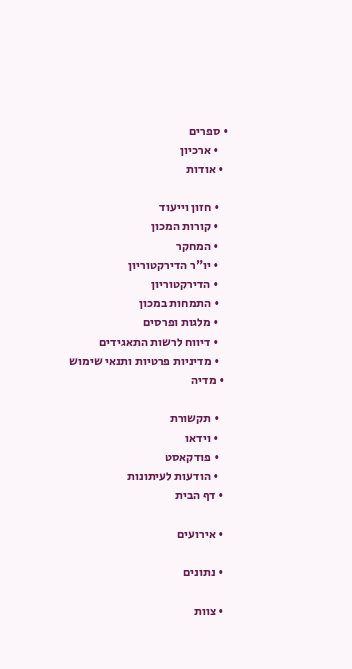• ספרים
    • ארכיון
  • אודות

    • חזון וייעוד
    • קורות המכון
    • המחקר
    • יו"ר הדירקטוריון
    • הדירקטוריון
    • התמחות במכון
    • מלגות ופרסים
    • דיווח לרשות התאגידים
    • מדיניות פרטיות ותנאי שימוש
  • מדיה

    • תקשורת
    • וידאו
    • פודקאסט
    • הודעות לעיתונות
  • דף הבית

  • אירועים

  • נתונים

  • צוות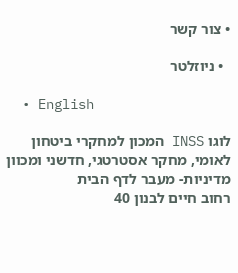• צור קשר

  • ניוזלטר

  • English

לוגו INSS המכון למחקרי ביטחון לאומי, מחקר אסטרטגי, חדשני ומכוון מדיניות- מעבר לדף הבית
רחוב חיים לבנון 40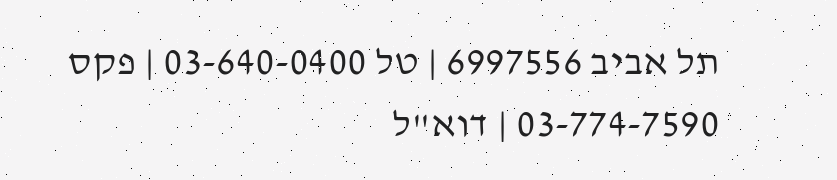תל אביב 6997556 | טל 03-640-0400 | פקס 03-774-7590 | דוא"ל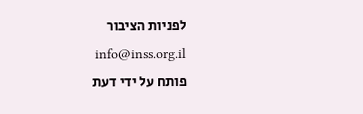לפניות הציבור info@inss.org.il
פותח על ידי דעת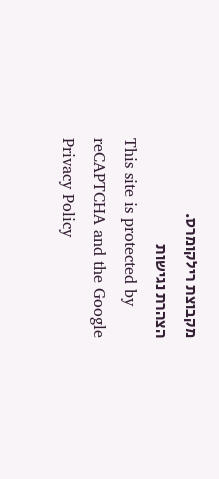מקבוצת רילקומרס.
הצהרת נגישות
This site is protected by reCAPTCHA and the Google Privacy Policy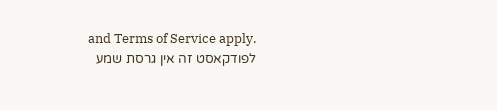and Terms of Service apply.
לפודקאסט זה אין גרסת שמע